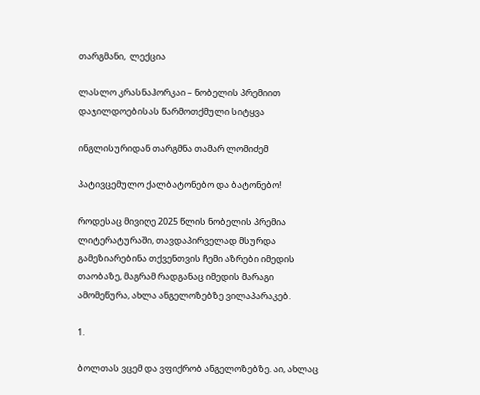თარგმანი,  ლექცია

ლასლო კრასნაჰორკაი – ნობელის პრემიით დაჯილდოებისას წარმოთქმული სიტყვა

ინგლისურიდან თარგმნა თამარ ლომიძემ

პატივცემულო ქალბატონებო და ბატონებო!

როდესაც მივიღე 2025 წლის ნობელის პრემია ლიტერატურაში, თავდაპირველად მსურდა გამეზიარებინა თქვენთვის ჩემი აზრები იმედის თაობაზე, მაგრამ რადგანაც იმედის მარაგი ამომეწურა, ახლა ანგელოზებზე ვილაპარაკებ.

1.

ბოლთას ვცემ და ვფიქრობ ანგელოზებზე. აი, ახლაც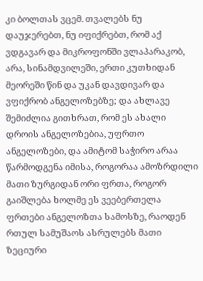კი ბოლთას ვცემ. თვალებს ნუ დაუჯერებთ, ნუ იფიქრებთ, რომ აქ ვდგავარ და მიკროფონში ვლაპარაკობ, არა, სინამდვილეში, ერთი კუთხიდან მეორეში წინ და უკან დავდივარ და ვფიქრობ ანგელოზებზე; და ახლავე შემიძლია გითხრათ, რომ ეს ახალი დროის ანგელოზებია, უფრთო ანგელოზები, და ამიტომ საჭირო არაა წარმოდგენა იმისა, როგორაა ამოზრდილი მათი ზურგიდან ორი ფრთა, როგორ გაიშლება ხოლმე ეს ვეებერთელა ფრთები ანგელოზთა სამოსზე, რაოდენ რთულ სამუშაოს ასრულებს მათი ზეციური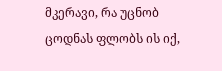მკერავი, რა უცნობ ცოდნას ფლობს ის იქ,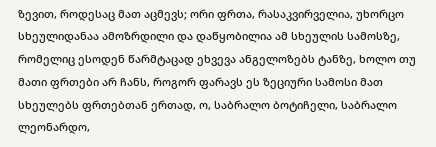ზევით, როდესაც მათ აცმევს; ორი ფრთა, რასაკვირველია, უხორცო სხეულიდანაა ამოზრდილი და დაწყობილია ამ სხეულის სამოსზე, რომელიც ესოდენ წარმტაცად ეხვევა ანგელოზებს ტანზე, ხოლო თუ მათი ფრთები არ ჩანს, როგორ ფარავს ეს ზეციური სამოსი მათ სხეულებს ფრთებთან ერთად, ო, საბრალო ბოტიჩელი, საბრალო ლეონარდო,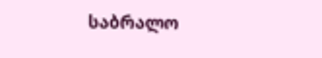საბრალო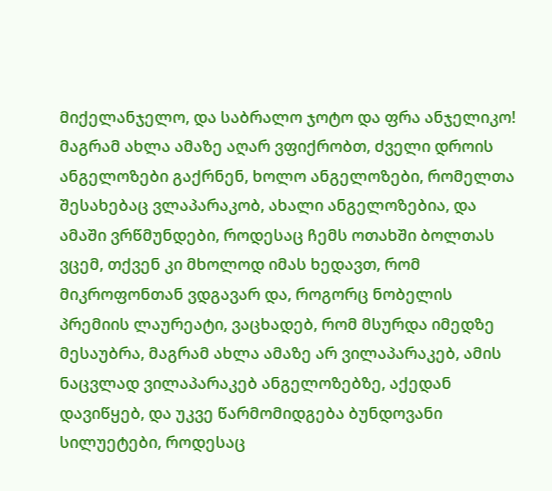მიქელანჯელო, და საბრალო ჯოტო და ფრა ანჯელიკო! მაგრამ ახლა ამაზე აღარ ვფიქრობთ, ძველი დროის ანგელოზები გაქრნენ, ხოლო ანგელოზები, რომელთა შესახებაც ვლაპარაკობ, ახალი ანგელოზებია, და ამაში ვრწმუნდები, როდესაც ჩემს ოთახში ბოლთას ვცემ, თქვენ კი მხოლოდ იმას ხედავთ, რომ მიკროფონთან ვდგავარ და, როგორც ნობელის პრემიის ლაურეატი, ვაცხადებ, რომ მსურდა იმედზე მესაუბრა, მაგრამ ახლა ამაზე არ ვილაპარაკებ, ამის ნაცვლად ვილაპარაკებ ანგელოზებზე, აქედან დავიწყებ, და უკვე წარმომიდგება ბუნდოვანი სილუეტები, როდესაც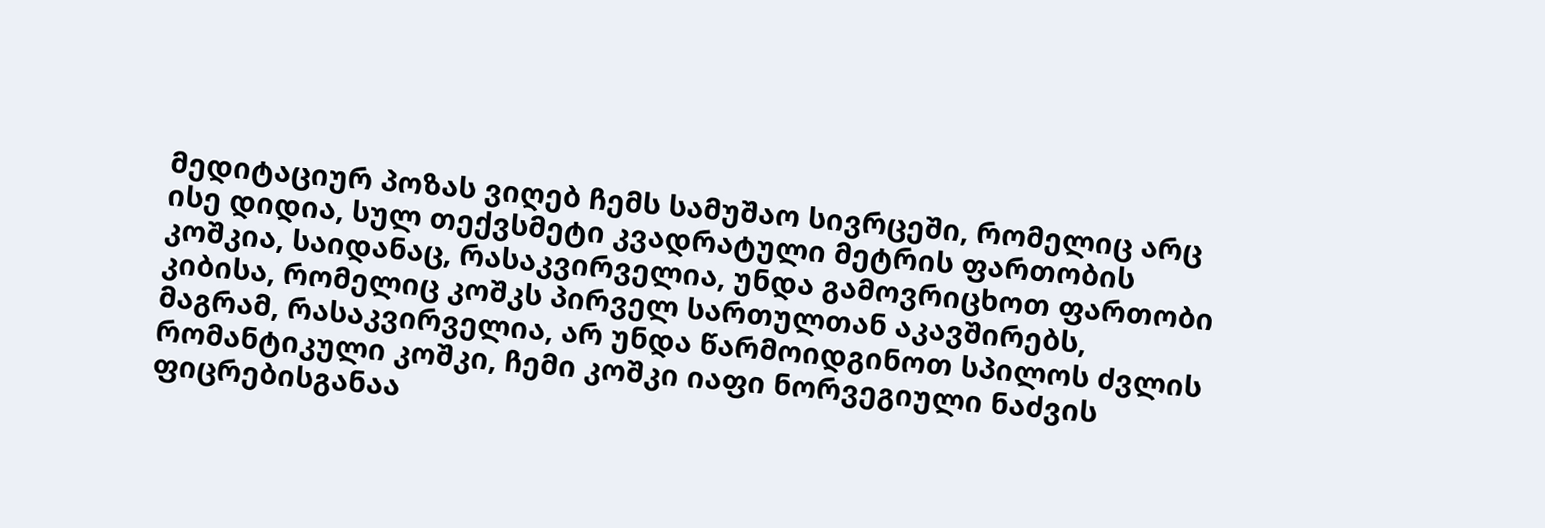მედიტაციურ პოზას ვიღებ ჩემს სამუშაო სივრცეში, რომელიც არც ისე დიდია, სულ თექვსმეტი კვადრატული მეტრის ფართობის კოშკია, საიდანაც, რასაკვირველია, უნდა გამოვრიცხოთ ფართობი კიბისა, რომელიც კოშკს პირველ სართულთან აკავშირებს, მაგრამ, რასაკვირველია, არ უნდა წარმოიდგინოთ სპილოს ძვლის რომანტიკული კოშკი, ჩემი კოშკი იაფი ნორვეგიული ნაძვის ფიცრებისგანაა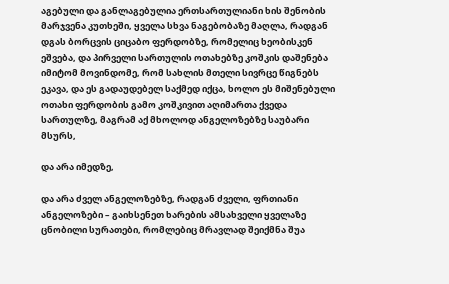აგებული და განლაგებულია ერთსართულიანი ხის შენობის მარჯვენა კუთხეში, ყველა სხვა ნაგებობაზე მაღლა, რადგან დგას ბორცვის ციცაბო ფერდობზე, რომელიც ხეობისკენ ეშვება, და პირველი სართულის ოთახებზე კოშკის დაშენება იმიტომ მოვინდომე, რომ სახლის მთელი სივრცე წიგნებს ეკავა, და ეს გადაუდებელ საქმედ იქცა, ხოლო ეს მიშენებული ოთახი ფერდობის გამო კოშკივით აღიმართა ქვედა სართულზე, მაგრამ აქ მხოლოდ ანგელოზებზე საუბარი მსურს,

და არა იმედზე,

და არა ძველ ანგელოზებზე, რადგან ძველი, ფრთიანი ანგელოზები – გაიხსენეთ ხარების ამსახველი ყველაზე ცნობილი სურათები, რომლებიც მრავლად შეიქმნა შუა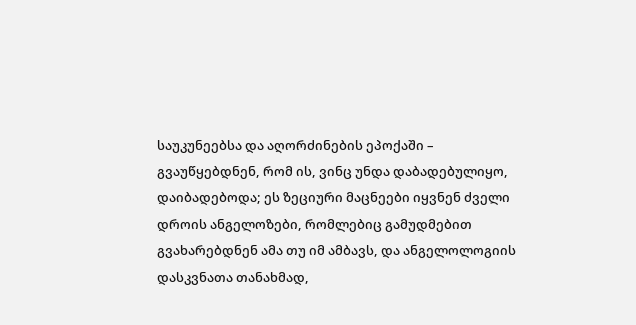საუკუნეებსა და აღორძინების ეპოქაში – გვაუწყებდნენ, რომ ის, ვინც უნდა დაბადებულიყო, დაიბადებოდა; ეს ზეციური მაცნეები იყვნენ ძველი დროის ანგელოზები, რომლებიც გამუდმებით გვახარებდნენ ამა თუ იმ ამბავს, და ანგელოლოგიის დასკვნათა თანახმად,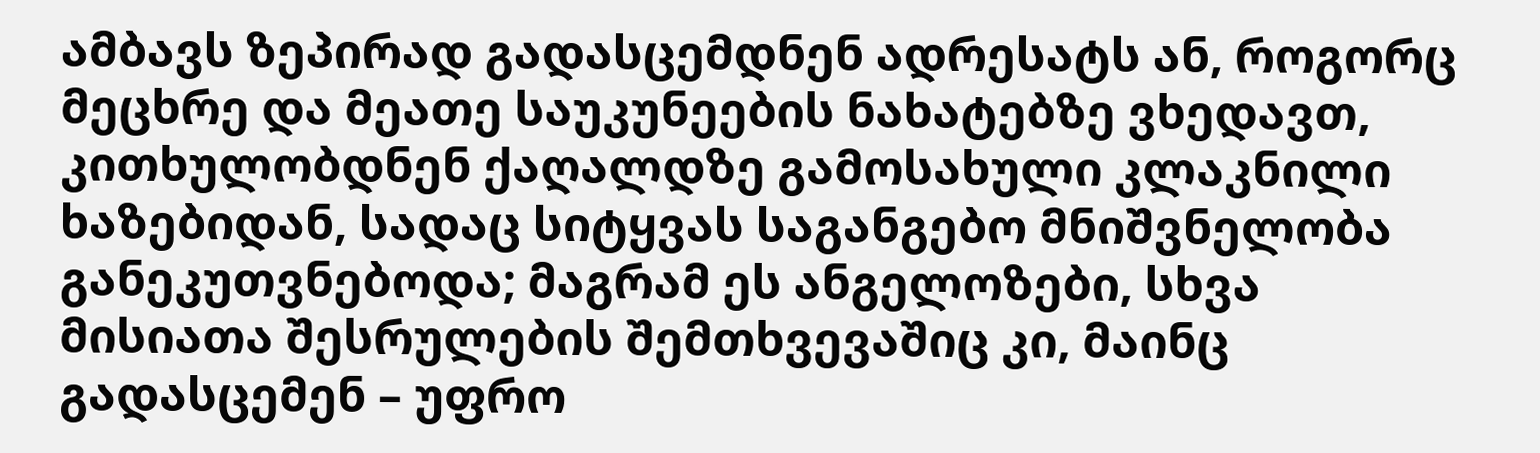ამბავს ზეპირად გადასცემდნენ ადრესატს ან, როგორც მეცხრე და მეათე საუკუნეების ნახატებზე ვხედავთ, კითხულობდნენ ქაღალდზე გამოსახული კლაკნილი ხაზებიდან, სადაც სიტყვას საგანგებო მნიშვნელობა განეკუთვნებოდა; მაგრამ ეს ანგელოზები, სხვა მისიათა შესრულების შემთხვევაშიც კი, მაინც გადასცემენ – უფრო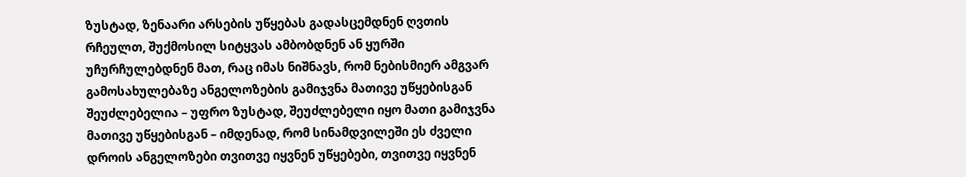ზუსტად, ზენაარი არსების უწყებას გადასცემდნენ ღვთის რჩეულთ, შუქმოსილ სიტყვას ამბობდნენ ან ყურში უჩურჩულებდნენ მათ, რაც იმას ნიშნავს, რომ ნებისმიერ ამგვარ გამოსახულებაზე ანგელოზების გამიჯვნა მათივე უწყებისგან შეუძლებელია – უფრო ზუსტად, შეუძლებელი იყო მათი გამიჯვნა მათივე უწყებისგან – იმდენად, რომ სინამდვილეში ეს ძველი დროის ანგელოზები თვითვე იყვნენ უწყებები, თვითვე იყვნენ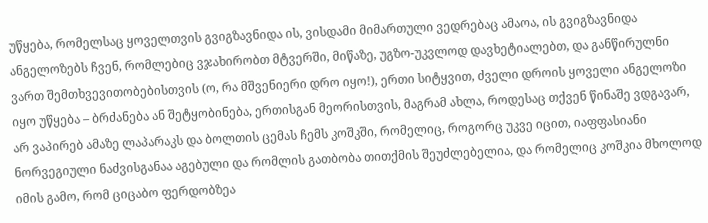უწყება, რომელსაც ყოველთვის გვიგზავნიდა ის, ვისდამი მიმართული ვედრებაც ამაოა, ის გვიგზავნიდა ანგელოზებს ჩვენ, რომლებიც ვჯახირობთ მტვერში, მიწაზე, უგზო-უკვლოდ დავხეტიალებთ, და განწირულნი ვართ შემთხვევითობებისთვის (ო, რა მშვენიერი დრო იყო!), ერთი სიტყვით, ძველი დროის ყოველი ანგელოზი იყო უწყება – ბრძანება ან შეტყობინება, ერთისგან მეორისთვის, მაგრამ ახლა, როდესაც თქვენ წინაშე ვდგავარ, არ ვაპირებ ამაზე ლაპარაკს და ბოლთის ცემას ჩემს კოშკში, რომელიც, როგორც უკვე იცით, იაფფასიანი ნორვეგიული ნაძვისგანაა აგებული და რომლის გათბობა თითქმის შეუძლებელია, და რომელიც კოშკია მხოლოდ იმის გამო, რომ ციცაბო ფერდობზეა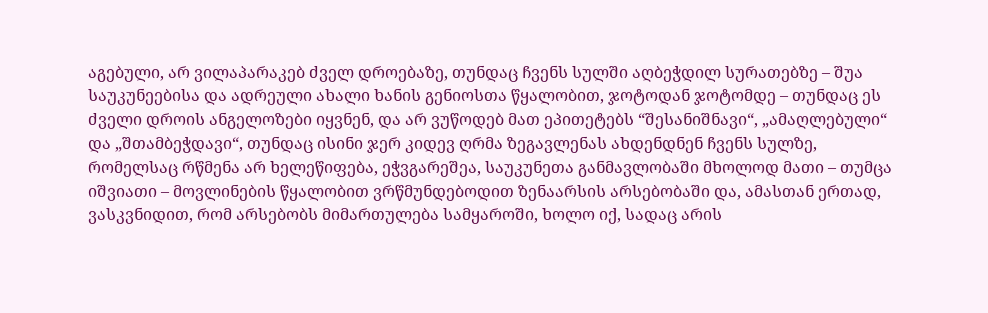აგებული, არ ვილაპარაკებ ძველ დროებაზე, თუნდაც ჩვენს სულში აღბეჭდილ სურათებზე – შუა საუკუნეებისა და ადრეული ახალი ხანის გენიოსთა წყალობით, ჯოტოდან ჯოტომდე – თუნდაც ეს ძველი დროის ანგელოზები იყვნენ, და არ ვუწოდებ მათ ეპითეტებს “შესანიშნავი“, „ამაღლებული“ და „შთამბეჭდავი“, თუნდაც ისინი ჯერ კიდევ ღრმა ზეგავლენას ახდენდნენ ჩვენს სულზე, რომელსაც რწმენა არ ხელეწიფება, ეჭვგარეშეა, საუკუნეთა განმავლობაში მხოლოდ მათი – თუმცა იშვიათი – მოვლინების წყალობით ვრწმუნდებოდით ზენაარსის არსებობაში და, ამასთან ერთად, ვასკვნიდით, რომ არსებობს მიმართულება სამყაროში, ხოლო იქ, სადაც არის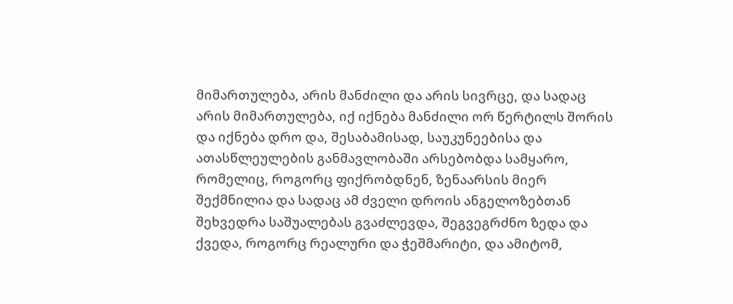მიმართულება, არის მანძილი და არის სივრცე, და სადაც არის მიმართულება, იქ იქნება მანძილი ორ წერტილს შორის და იქნება დრო და, შესაბამისად, საუკუნეებისა და ათასწლეულების განმავლობაში არსებობდა სამყარო, რომელიც, როგორც ფიქრობდნენ, ზენაარსის მიერ შექმნილია და სადაც ამ ძველი დროის ანგელოზებთან შეხვედრა საშუალებას გვაძლევდა, შეგვეგრძნო ზედა და ქვედა, როგორც რეალური და ჭეშმარიტი, და ამიტომ,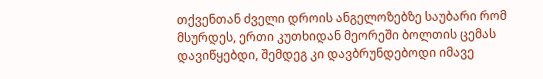თქვენთან ძველი დროის ანგელოზებზე საუბარი რომ მსურდეს, ერთი კუთხიდან მეორეში ბოლთის ცემას დავიწყებდი, შემდეგ კი დავბრუნდებოდი იმავე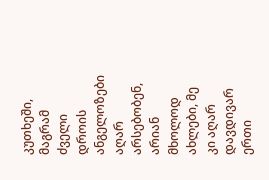კუთხეში, მაგრამ ძველი დროის ანგელოზები აღარ არსებობენ, არიან მხოლოდ ახლები, მე კი აღარ დავდივარ ერთი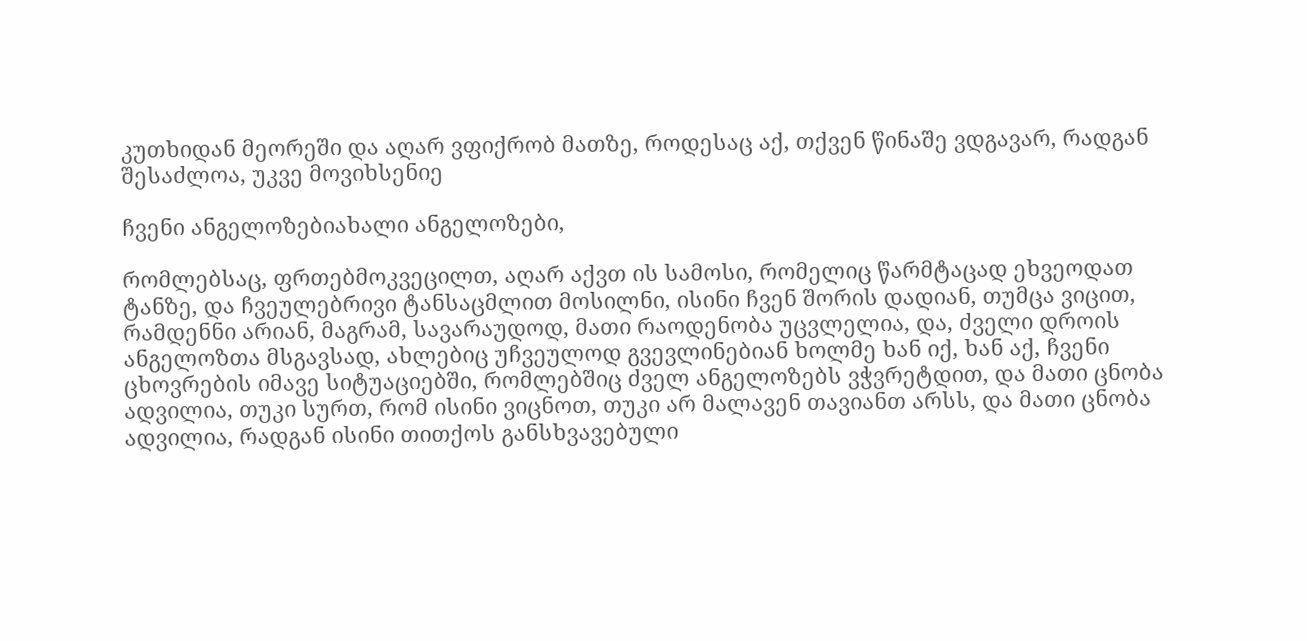კუთხიდან მეორეში და აღარ ვფიქრობ მათზე, როდესაც აქ, თქვენ წინაშე ვდგავარ, რადგან შესაძლოა, უკვე მოვიხსენიე

ჩვენი ანგელოზებიახალი ანგელოზები,

რომლებსაც, ფრთებმოკვეცილთ, აღარ აქვთ ის სამოსი, რომელიც წარმტაცად ეხვეოდათ ტანზე, და ჩვეულებრივი ტანსაცმლით მოსილნი, ისინი ჩვენ შორის დადიან, თუმცა ვიცით, რამდენნი არიან, მაგრამ, სავარაუდოდ, მათი რაოდენობა უცვლელია, და, ძველი დროის ანგელოზთა მსგავსად, ახლებიც უჩვეულოდ გვევლინებიან ხოლმე ხან იქ, ხან აქ, ჩვენი ცხოვრების იმავე სიტუაციებში, რომლებშიც ძველ ანგელოზებს ვჭვრეტდით, და მათი ცნობა ადვილია, თუკი სურთ, რომ ისინი ვიცნოთ, თუკი არ მალავენ თავიანთ არსს, და მათი ცნობა ადვილია, რადგან ისინი თითქოს განსხვავებული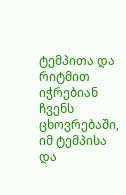ტემპითა და რიტმით იჭრებიან ჩვენს ცხოვრებაში, იმ ტემპისა და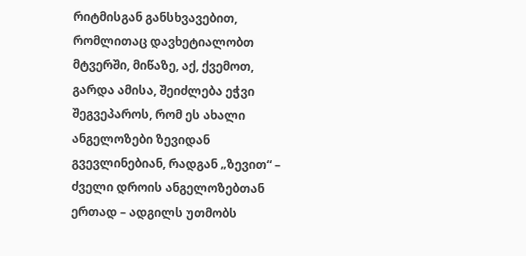რიტმისგან განსხვავებით, რომლითაც დავხეტიალობთ მტვერში, მიწაზე, აქ, ქვემოთ, გარდა ამისა, შეიძლება ეჭვი შეგვეპაროს, რომ ეს ახალი ანგელოზები ზევიდან გვევლინებიან, რადგან „ზევით“ – ძველი დროის ანგელოზებთან ერთად – ადგილს უთმობს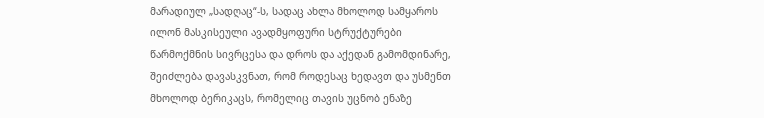მარადიულ „სადღაც“-ს, სადაც ახლა მხოლოდ სამყაროს ილონ მასკისეული ავადმყოფური სტრუქტურები წარმოქმნის სივრცესა და დროს და აქედან გამომდინარე, შეიძლება დავასკვნათ, რომ როდესაც ხედავთ და უსმენთ მხოლოდ ბერიკაცს, რომელიც თავის უცნობ ენაზე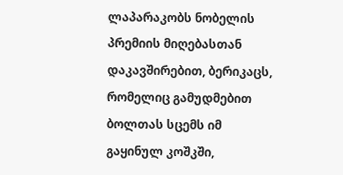ლაპარაკობს ნობელის პრემიის მიღებასთან დაკავშირებით, ბერიკაცს, რომელიც გამუდმებით ბოლთას სცემს იმ გაყინულ კოშკში,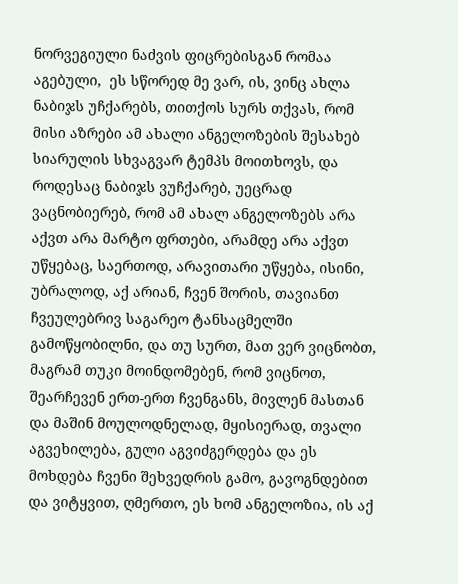ნორვეგიული ნაძვის ფიცრებისგან რომაა აგებული,  ეს სწორედ მე ვარ, ის, ვინც ახლა ნაბიჯს უჩქარებს, თითქოს სურს თქვას, რომ მისი აზრები ამ ახალი ანგელოზების შესახებ სიარულის სხვაგვარ ტემპს მოითხოვს, და როდესაც ნაბიჯს ვუჩქარებ, უეცრად ვაცნობიერებ, რომ ამ ახალ ანგელოზებს არა აქვთ არა მარტო ფრთები, არამდე არა აქვთ უწყებაც, საერთოდ, არავითარი უწყება, ისინი, უბრალოდ, აქ არიან, ჩვენ შორის, თავიანთ ჩვეულებრივ საგარეო ტანსაცმელში გამოწყობილნი, და თუ სურთ, მათ ვერ ვიცნობთ, მაგრამ თუკი მოინდომებენ, რომ ვიცნოთ, შეარჩევენ ერთ-ერთ ჩვენგანს, მივლენ მასთან და მაშინ მოულოდნელად, მყისიერად, თვალი აგვეხილება, გული აგვიძგერდება და ეს მოხდება ჩვენი შეხვედრის გამო, გავოგნდებით და ვიტყვით, ღმერთო, ეს ხომ ანგელოზია, ის აქ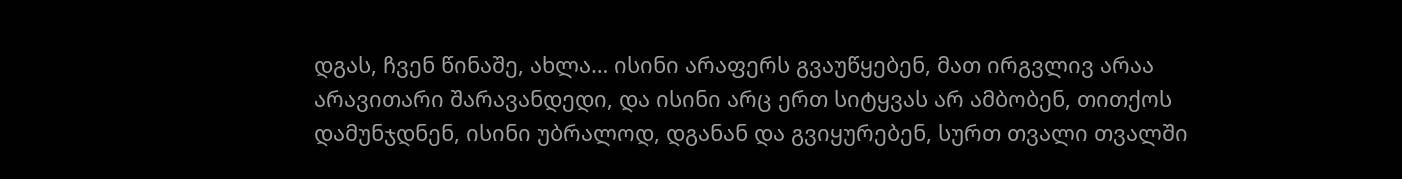დგას, ჩვენ წინაშე, ახლა… ისინი არაფერს გვაუწყებენ, მათ ირგვლივ არაა არავითარი შარავანდედი, და ისინი არც ერთ სიტყვას არ ამბობენ, თითქოს დამუნჯდნენ, ისინი უბრალოდ, დგანან და გვიყურებენ, სურთ თვალი თვალში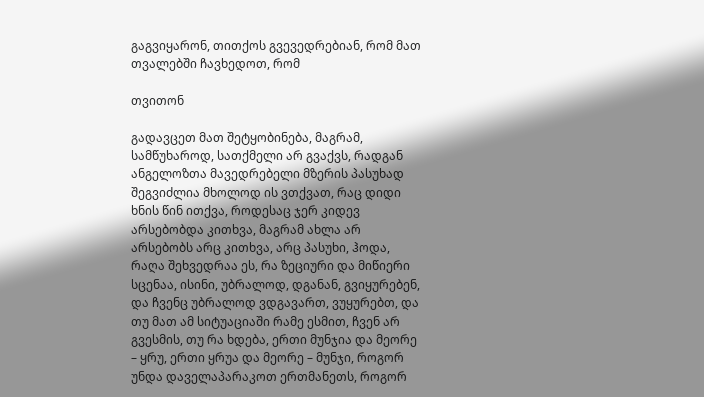გაგვიყარონ, თითქოს გვევედრებიან, რომ მათ თვალებში ჩავხედოთ, რომ

თვითონ

გადავცეთ მათ შეტყობინება, მაგრამ, სამწუხაროდ, სათქმელი არ გვაქვს, რადგან ანგელოზთა მავედრებელი მზერის პასუხად შეგვიძლია მხოლოდ ის ვთქვათ, რაც დიდი ხნის წინ ითქვა, როდესაც ჯერ კიდევ არსებობდა კითხვა, მაგრამ ახლა არ არსებობს არც კითხვა, არც პასუხი, ჰოდა, რაღა შეხვედრაა ეს, რა ზეციური და მიწიერი სცენაა, ისინი, უბრალოდ, დგანან, გვიყურებენ, და ჩვენც უბრალოდ ვდგავართ, ვუყურებთ, და თუ მათ ამ სიტუაციაში რამე ესმით, ჩვენ არ გვესმის, თუ რა ხდება, ერთი მუნჯია და მეორე – ყრუ, ერთი ყრუა და მეორე – მუნჯი, როგორ უნდა დაველაპარაკოთ ერთმანეთს, როგორ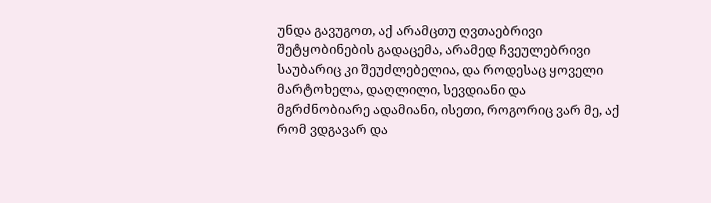უნდა გავუგოთ, აქ არამცთუ ღვთაებრივი შეტყობინების გადაცემა, არამედ ჩვეულებრივი საუბარიც კი შეუძლებელია, და როდესაც ყოველი მარტოხელა, დაღლილი, სევდიანი და მგრძნობიარე ადამიანი, ისეთი, როგორიც ვარ მე, აქ რომ ვდგავარ და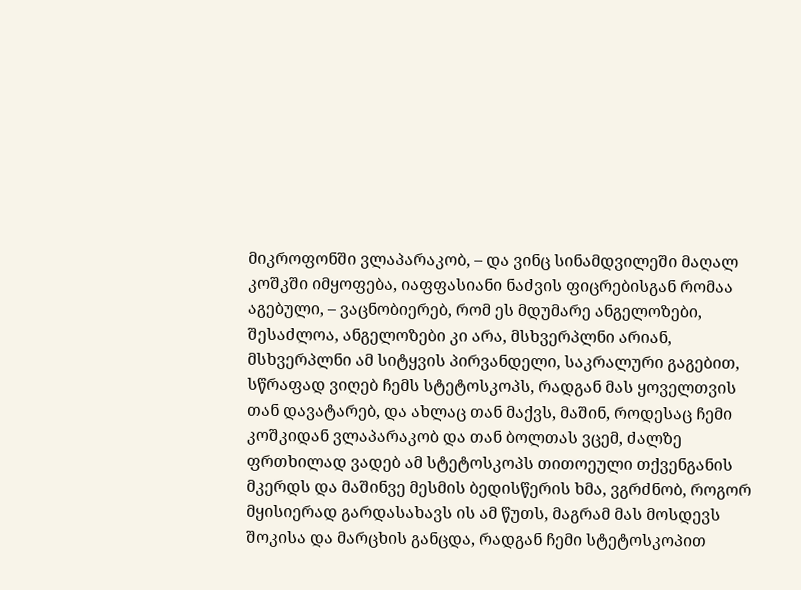მიკროფონში ვლაპარაკობ, – და ვინც სინამდვილეში მაღალ კოშკში იმყოფება, იაფფასიანი ნაძვის ფიცრებისგან რომაა აგებული, – ვაცნობიერებ, რომ ეს მდუმარე ანგელოზები, შესაძლოა, ანგელოზები კი არა, მსხვერპლნი არიან, მსხვერპლნი ამ სიტყვის პირვანდელი, საკრალური გაგებით, სწრაფად ვიღებ ჩემს სტეტოსკოპს, რადგან მას ყოველთვის თან დავატარებ, და ახლაც თან მაქვს, მაშინ, როდესაც ჩემი კოშკიდან ვლაპარაკობ და თან ბოლთას ვცემ, ძალზე ფრთხილად ვადებ ამ სტეტოსკოპს თითოეული თქვენგანის მკერდს და მაშინვე მესმის ბედისწერის ხმა, ვგრძნობ, როგორ მყისიერად გარდასახავს ის ამ წუთს, მაგრამ მას მოსდევს შოკისა და მარცხის განცდა, რადგან ჩემი სტეტოსკოპით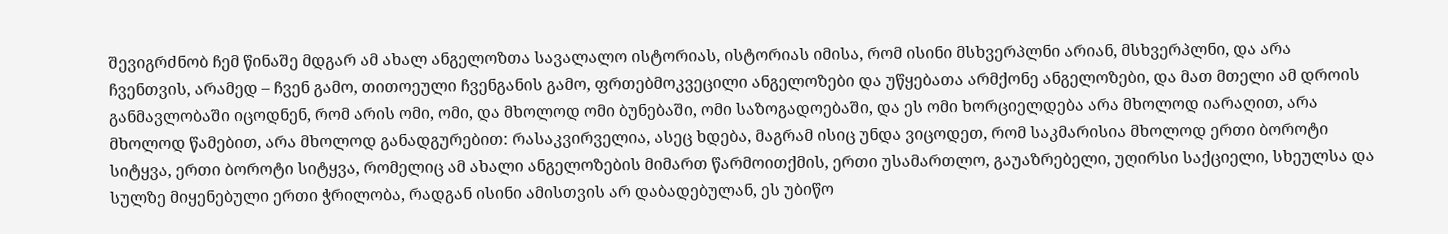შევიგრძნობ ჩემ წინაშე მდგარ ამ ახალ ანგელოზთა სავალალო ისტორიას, ისტორიას იმისა, რომ ისინი მსხვერპლნი არიან, მსხვერპლნი, და არა ჩვენთვის, არამედ – ჩვენ გამო, თითოეული ჩვენგანის გამო, ფრთებმოკვეცილი ანგელოზები და უწყებათა არმქონე ანგელოზები, და მათ მთელი ამ დროის განმავლობაში იცოდნენ, რომ არის ომი, ომი, და მხოლოდ ომი ბუნებაში, ომი საზოგადოებაში, და ეს ომი ხორციელდება არა მხოლოდ იარაღით, არა მხოლოდ წამებით, არა მხოლოდ განადგურებით: რასაკვირველია, ასეც ხდება, მაგრამ ისიც უნდა ვიცოდეთ, რომ საკმარისია მხოლოდ ერთი ბოროტი სიტყვა, ერთი ბოროტი სიტყვა, რომელიც ამ ახალი ანგელოზების მიმართ წარმოითქმის, ერთი უსამართლო, გაუაზრებელი, უღირსი საქციელი, სხეულსა და სულზე მიყენებული ერთი ჭრილობა, რადგან ისინი ამისთვის არ დაბადებულან, ეს უბიწო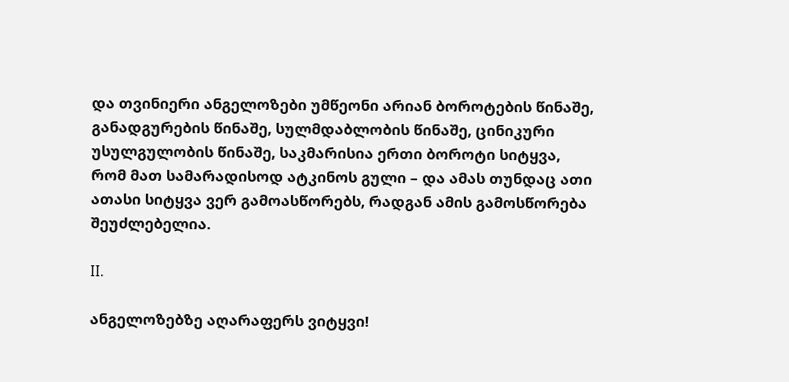და თვინიერი ანგელოზები უმწეონი არიან ბოროტების წინაშე, განადგურების წინაშე, სულმდაბლობის წინაშე, ცინიკური უსულგულობის წინაშე, საკმარისია ერთი ბოროტი სიტყვა, რომ მათ სამარადისოდ ატკინოს გული – და ამას თუნდაც ათი ათასი სიტყვა ვერ გამოასწორებს, რადგან ამის გამოსწორება შეუძლებელია.

II.

ანგელოზებზე აღარაფერს ვიტყვი!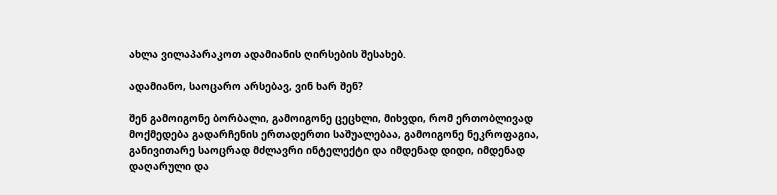ახლა ვილაპარაკოთ ადამიანის ღირსების შესახებ.

ადამიანო, საოცარო არსებავ, ვინ ხარ შენ?

შენ გამოიგონე ბორბალი, გამოიგონე ცეცხლი, მიხვდი, რომ ერთობლივად მოქმედება გადარჩენის ერთადერთი საშუალებაა, გამოიგონე ნეკროფაგია, განივითარე საოცრად მძლავრი ინტელექტი და იმდენად დიდი, იმდენად დაღარული და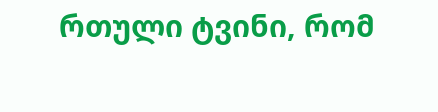რთული ტვინი, რომ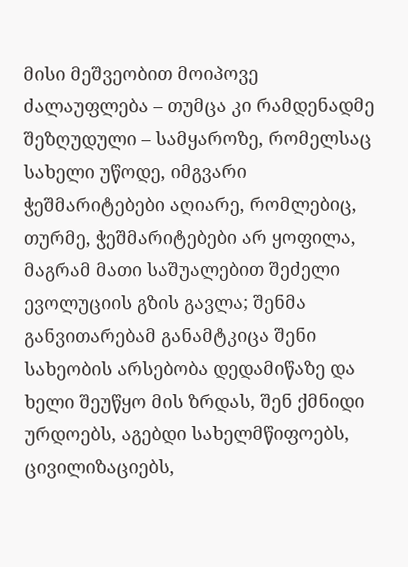მისი მეშვეობით მოიპოვე ძალაუფლება – თუმცა კი რამდენადმე შეზღუდული – სამყაროზე, რომელსაც სახელი უწოდე, იმგვარი ჭეშმარიტებები აღიარე, რომლებიც, თურმე, ჭეშმარიტებები არ ყოფილა, მაგრამ მათი საშუალებით შეძელი ევოლუციის გზის გავლა; შენმა განვითარებამ განამტკიცა შენი სახეობის არსებობა დედამიწაზე და ხელი შეუწყო მის ზრდას, შენ ქმნიდი ურდოებს, აგებდი სახელმწიფოებს, ცივილიზაციებს,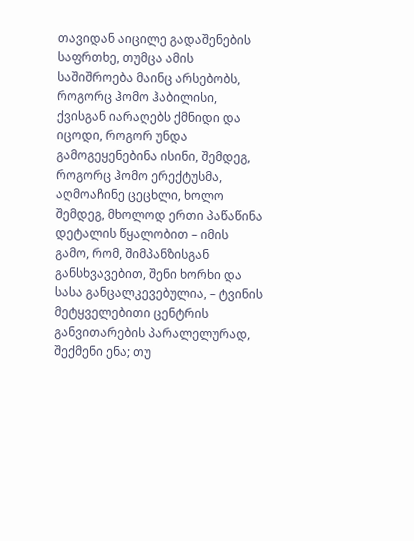თავიდან აიცილე გადაშენების საფრთხე, თუმცა ამის საშიშროება მაინც არსებობს, როგორც ჰომო ჰაბილისი, ქვისგან იარაღებს ქმნიდი და იცოდი, როგორ უნდა გამოგეყენებინა ისინი, შემდეგ, როგორც ჰომო ერექტუსმა, აღმოაჩინე ცეცხლი, ხოლო შემდეგ, მხოლოდ ერთი პაწაწინა დეტალის წყალობით – იმის გამო, რომ, შიმპანზისგან განსხვავებით, შენი ხორხი და სასა განცალკევებულია, – ტვინის მეტყველებითი ცენტრის განვითარების პარალელურად, შექმენი ენა; თუ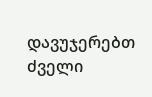დავუჯერებთ ძველი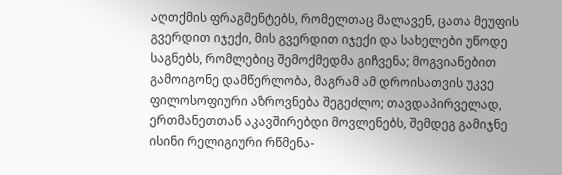აღთქმის ფრაგმენტებს, რომელთაც მალავენ, ცათა მეუფის გვერდით იჯექი, მის გვერდით იჯექი და სახელები უწოდე საგნებს, რომლებიც შემოქმედმა გიჩვენა; მოგვიანებით გამოიგონე დამწერლობა, მაგრამ ამ დროისათვის უკვე ფილოსოფიური აზროვნება შეგეძლო; თავდაპირველად, ერთმანეთთან აკავშირებდი მოვლენებს, შემდეგ გამიჯნე ისინი რელიგიური რწმენა-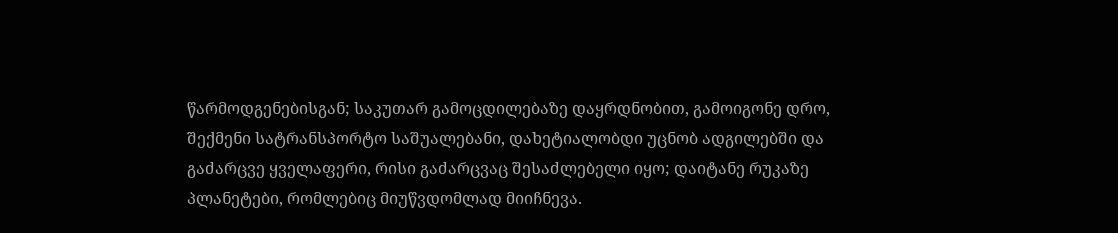წარმოდგენებისგან; საკუთარ გამოცდილებაზე დაყრდნობით, გამოიგონე დრო, შექმენი სატრანსპორტო საშუალებანი, დახეტიალობდი უცნობ ადგილებში და გაძარცვე ყველაფერი, რისი გაძარცვაც შესაძლებელი იყო; დაიტანე რუკაზე პლანეტები, რომლებიც მიუწვდომლად მიიჩნევა.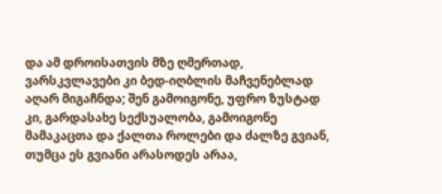და ამ დროისათვის მზე ღმერთად, ვარსკვლავები კი ბედ-იღბლის მაჩვენებლად აღარ მიგაჩნდა; შენ გამოიგონე, უფრო ზუსტად კი, გარდასახე სექსუალობა, გამოიგონე მამაკაცთა და ქალთა როლები და ძალზე გვიან, თუმცა ეს გვიანი არასოდეს არაა,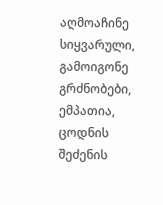აღმოაჩინე სიყვარული, გამოიგონე გრძნობები, ემპათია, ცოდნის შეძენის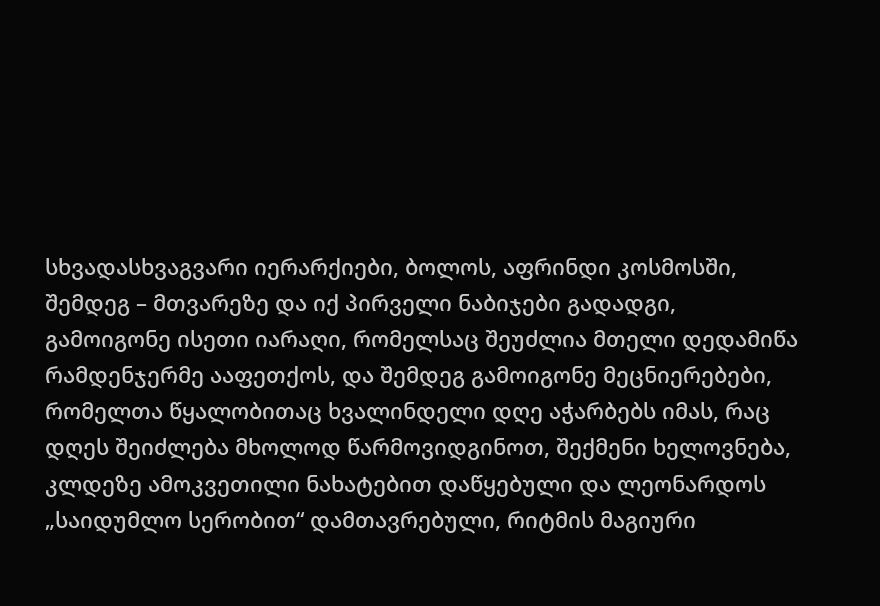სხვადასხვაგვარი იერარქიები, ბოლოს, აფრინდი კოსმოსში, შემდეგ – მთვარეზე და იქ პირველი ნაბიჯები გადადგი, გამოიგონე ისეთი იარაღი, რომელსაც შეუძლია მთელი დედამიწა რამდენჯერმე ააფეთქოს, და შემდეგ გამოიგონე მეცნიერებები, რომელთა წყალობითაც ხვალინდელი დღე აჭარბებს იმას, რაც დღეს შეიძლება მხოლოდ წარმოვიდგინოთ, შექმენი ხელოვნება, კლდეზე ამოკვეთილი ნახატებით დაწყებული და ლეონარდოს „საიდუმლო სერობით“ დამთავრებული, რიტმის მაგიური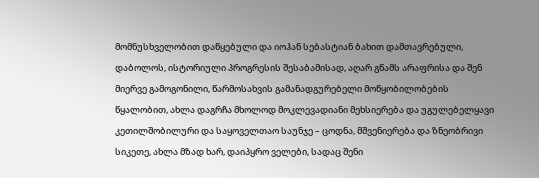მომნუსხველობით დაწყებული და იოჰან სებასტიან ბახით დამთავრებული, დაბოლოს, ისტორიული პროგრესის შესაბამისად, აღარ გწამს არაფრისა და შენ მიერვე გამოგონილი, წარმოსახვის გამანადგურებელი მოწყობილობების წყალობით, ახლა დაგრჩა მხოლოდ მოკლევადიანი მეხსიერება და უგულებელყავი კეთილშობილური და საყოველთაო საუნჯე – ცოდნა, მშვენიერება და ზნეობრივი სიკეთე, ახლა მზად ხარ, დაიპყრო ველები, სადაც შენი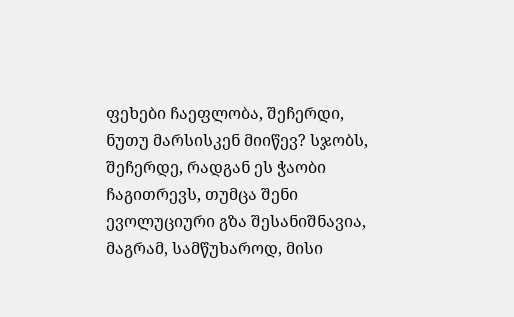ფეხები ჩაეფლობა, შეჩერდი, ნუთუ მარსისკენ მიიწევ? სჯობს, შეჩერდე, რადგან ეს ჭაობი ჩაგითრევს, თუმცა შენი ევოლუციური გზა შესანიშნავია, მაგრამ, სამწუხაროდ, მისი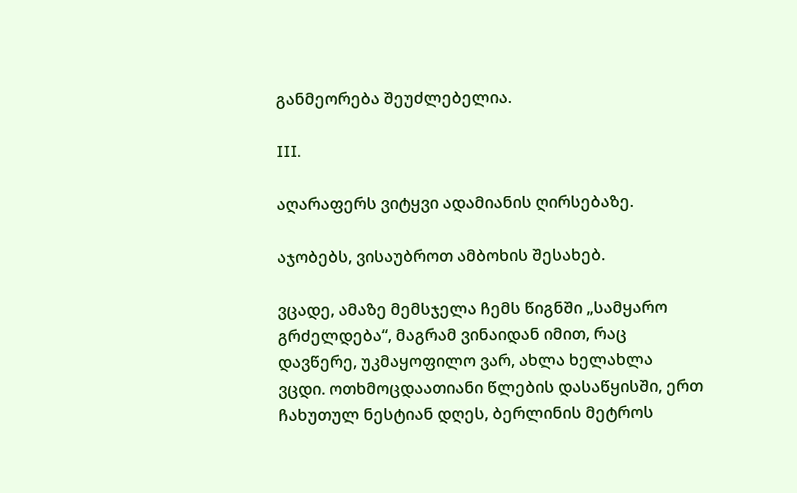განმეორება შეუძლებელია.

III.

აღარაფერს ვიტყვი ადამიანის ღირსებაზე.

აჯობებს, ვისაუბროთ ამბოხის შესახებ.

ვცადე, ამაზე მემსჯელა ჩემს წიგნში „სამყარო გრძელდება“, მაგრამ ვინაიდან იმით, რაც დავწერე, უკმაყოფილო ვარ, ახლა ხელახლა ვცდი. ოთხმოცდაათიანი წლების დასაწყისში, ერთ ჩახუთულ ნესტიან დღეს, ბერლინის მეტროს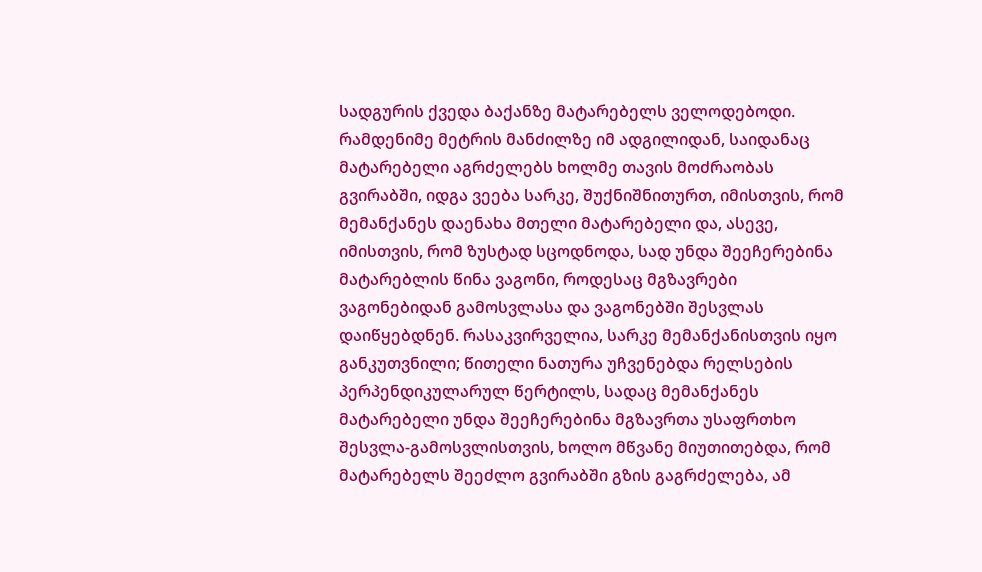სადგურის ქვედა ბაქანზე მატარებელს ველოდებოდი. რამდენიმე მეტრის მანძილზე იმ ადგილიდან, საიდანაც მატარებელი აგრძელებს ხოლმე თავის მოძრაობას გვირაბში, იდგა ვეება სარკე, შუქნიშნითურთ, იმისთვის, რომ მემანქანეს დაენახა მთელი მატარებელი და, ასევე, იმისთვის, რომ ზუსტად სცოდნოდა, სად უნდა შეეჩერებინა მატარებლის წინა ვაგონი, როდესაც მგზავრები ვაგონებიდან გამოსვლასა და ვაგონებში შესვლას დაიწყებდნენ. რასაკვირველია, სარკე მემანქანისთვის იყო განკუთვნილი; წითელი ნათურა უჩვენებდა რელსების პერპენდიკულარულ წერტილს, სადაც მემანქანეს მატარებელი უნდა შეეჩერებინა მგზავრთა უსაფრთხო შესვლა-გამოსვლისთვის, ხოლო მწვანე მიუთითებდა, რომ მატარებელს შეეძლო გვირაბში გზის გაგრძელება, ამ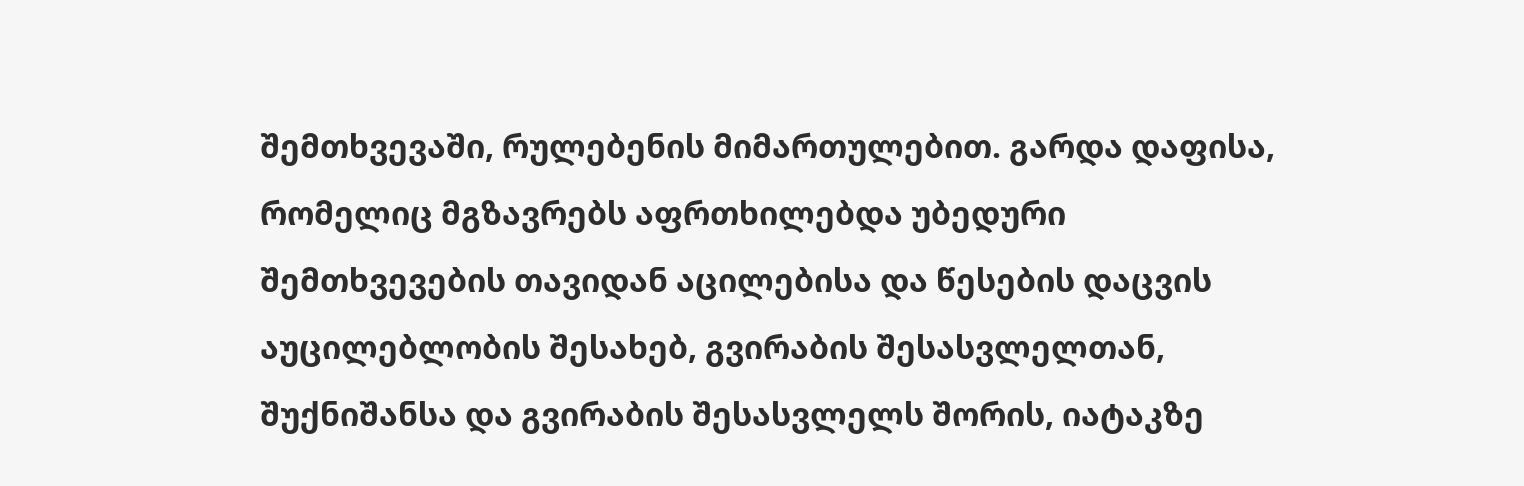შემთხვევაში, რულებენის მიმართულებით. გარდა დაფისა, რომელიც მგზავრებს აფრთხილებდა უბედური შემთხვევების თავიდან აცილებისა და წესების დაცვის აუცილებლობის შესახებ, გვირაბის შესასვლელთან, შუქნიშანსა და გვირაბის შესასვლელს შორის, იატაკზე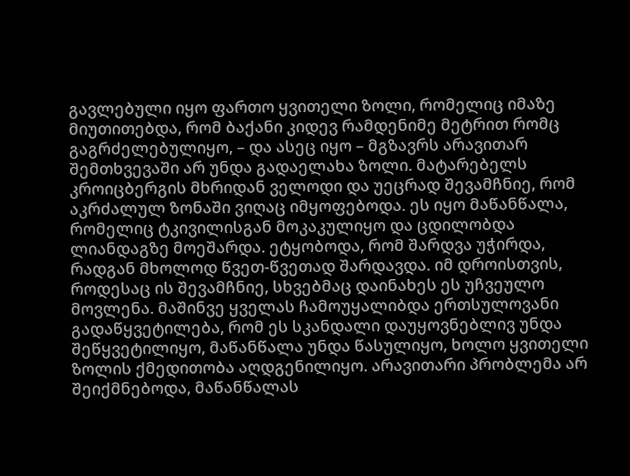გავლებული იყო ფართო ყვითელი ზოლი, რომელიც იმაზე მიუთითებდა, რომ ბაქანი კიდევ რამდენიმე მეტრით რომც გაგრძელებულიყო, – და ასეც იყო – მგზავრს არავითარ შემთხვევაში არ უნდა გადაელახა ზოლი. მატარებელს კროიცბერგის მხრიდან ველოდი და უეცრად შევამჩნიე, რომ აკრძალულ ზონაში ვიღაც იმყოფებოდა. ეს იყო მაწანწალა, რომელიც ტკივილისგან მოკაკულიყო და ცდილობდა ლიანდაგზე მოეშარდა. ეტყობოდა, რომ შარდვა უჭირდა, რადგან მხოლოდ წვეთ-წვეთად შარდავდა. იმ დროისთვის, როდესაც ის შევამჩნიე, სხვებმაც დაინახეს ეს უჩვეულო მოვლენა. მაშინვე ყველას ჩამოუყალიბდა ერთსულოვანი გადაწყვეტილება, რომ ეს სკანდალი დაუყოვნებლივ უნდა შეწყვეტილიყო, მაწანწალა უნდა წასულიყო, ხოლო ყვითელი ზოლის ქმედითობა აღდგენილიყო. არავითარი პრობლემა არ შეიქმნებოდა, მაწანწალას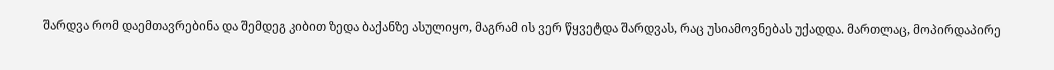შარდვა რომ დაემთავრებინა და შემდეგ კიბით ზედა ბაქანზე ასულიყო, მაგრამ ის ვერ წყვეტდა შარდვას, რაც უსიამოვნებას უქადდა. მართლაც, მოპირდაპირე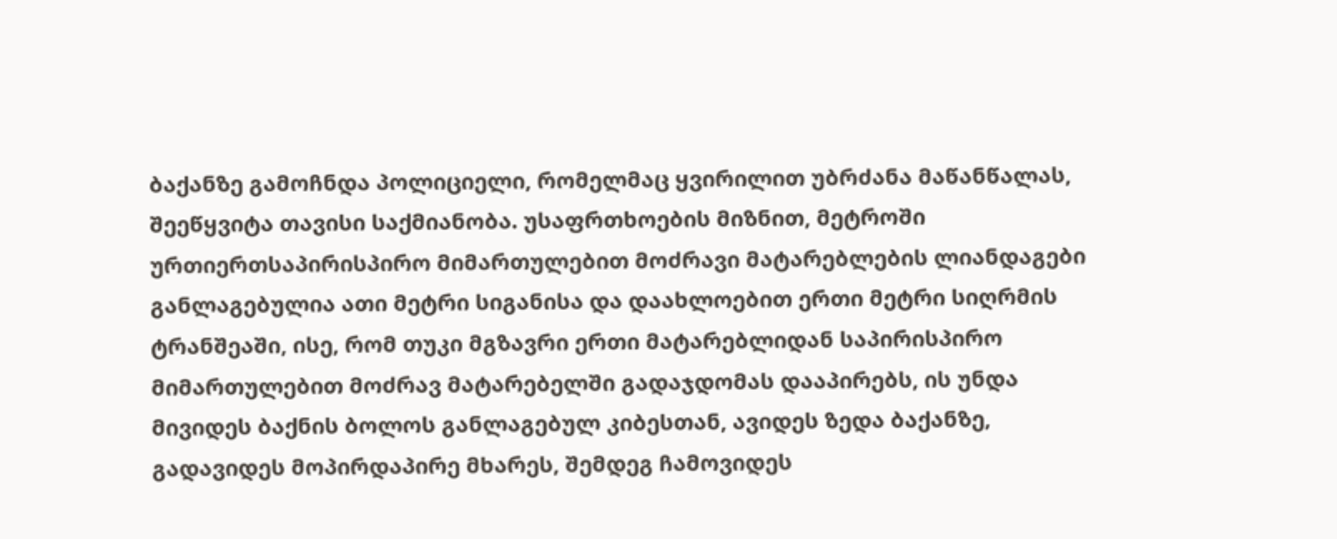ბაქანზე გამოჩნდა პოლიციელი, რომელმაც ყვირილით უბრძანა მაწანწალას, შეეწყვიტა თავისი საქმიანობა. უსაფრთხოების მიზნით, მეტროში ურთიერთსაპირისპირო მიმართულებით მოძრავი მატარებლების ლიანდაგები განლაგებულია ათი მეტრი სიგანისა და დაახლოებით ერთი მეტრი სიღრმის ტრანშეაში, ისე, რომ თუკი მგზავრი ერთი მატარებლიდან საპირისპირო მიმართულებით მოძრავ მატარებელში გადაჯდომას დააპირებს, ის უნდა მივიდეს ბაქნის ბოლოს განლაგებულ კიბესთან, ავიდეს ზედა ბაქანზე, გადავიდეს მოპირდაპირე მხარეს, შემდეგ ჩამოვიდეს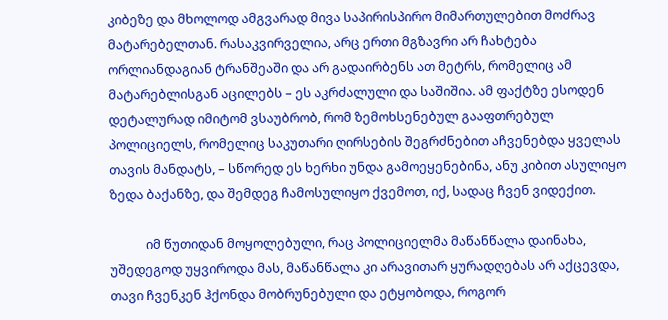კიბეზე და მხოლოდ ამგვარად მივა საპირისპირო მიმართულებით მოძრავ მატარებელთან. რასაკვირველია, არც ერთი მგზავრი არ ჩახტება ორლიანდაგიან ტრანშეაში და არ გადაირბენს ათ მეტრს, რომელიც ამ მატარებლისგან აცილებს – ეს აკრძალული და საშიშია. ამ ფაქტზე ესოდენ დეტალურად იმიტომ ვსაუბრობ, რომ ზემოხსენებულ გააფთრებულ პოლიციელს, რომელიც საკუთარი ღირსების შეგრძნებით აჩვენებდა ყველას თავის მანდატს, – სწორედ ეს ხერხი უნდა გამოეყენებინა, ანუ კიბით ასულიყო ზედა ბაქანზე, და შემდეგ ჩამოსულიყო ქვემოთ, იქ, სადაც ჩვენ ვიდექით.

            იმ წუთიდან მოყოლებული, რაც პოლიციელმა მაწანწალა დაინახა, უშედეგოდ უყვიროდა მას, მაწანწალა კი არავითარ ყურადღებას არ აქცევდა, თავი ჩვენკენ ჰქონდა მობრუნებული და ეტყობოდა, როგორ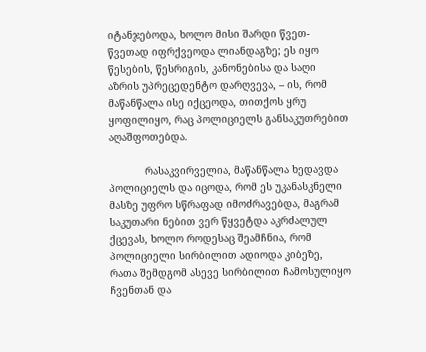იტანჯებოდა, ხოლო მისი შარდი წვეთ-წვეთად იფრქვეოდა ლიანდაგზე; ეს იყო წესების, წესრიგის, კანონებისა და საღი აზრის უპრეცედენტო დარღვევა, – ის, რომ მაწანწალა ისე იქცეოდა, თითქოს ყრუ ყოფილიყო, რაც პოლიციელს განსაკუთრებით აღაშფოთებდა.

            რასაკვირველია, მაწანწალა ხედავდა პოლიციელს და იცოდა, რომ ეს უკანასკნელი მასზე უფრო სწრაფად იმოძრავებდა, მაგრამ საკუთარი ნებით ვერ წყვეტდა აკრძალულ ქცევას, ხოლო როდესაც შეამჩნია, რომ პოლიციელი სირბილით ადიოდა კიბეზე, რათა შემდგომ ასევე სირბილით ჩამოსულიყო ჩვენთან და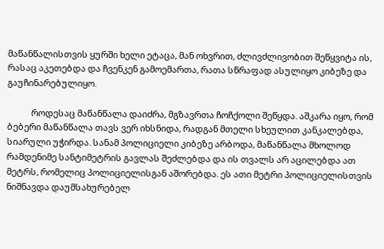მაწანწალისთვის ყურში ხელი ეტაცა, მან ოხვრით, ძლივძლივობით შეწყვიტა ის, რასაც აკეთებდა და ჩვენკენ გამოემართა, რათა სწრაფად ასულიყო კიბეზე და გაუჩინარებულიყო.

            როდესაც მაწანწალა დაიძრა, მგზავრთა ჩოჩქოლი შეწყდა. აშკარა იყო, რომ ბებერი მაწანწალა თავს ვერ იხსნიდა, რადგან მთელი სხეულით კანკალებდა, სიარული უჭირდა. სანამ პოლიციელი კიბეზე არბოდა, მაწანწალა მხოლოდ რამდენიმე სანტიმეტრის გავლას შეძლებდა და ის თვალს არ აცილებდა ათ მეტრს, რომელიც პოლიციელისგან აშორებდა. ეს ათი მეტრი პოლიციელისთვის ნიშნავდა დაუმსახურებელ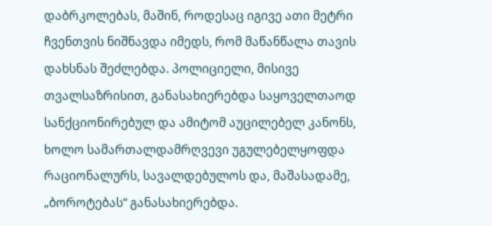დაბრკოლებას, მაშინ, როდესაც იგივე ათი მეტრი ჩვენთვის ნიშნავდა იმედს, რომ მაწანწალა თავის დახსნას შეძლებდა. პოლიციელი, მისივე თვალსაზრისით, განასახიერებდა საყოველთაოდ სანქციონირებულ და ამიტომ აუცილებელ კანონს, ხოლო სამართალდამრღვევი უგულებელყოფდა რაციონალურს, სავალდებულოს და, მაშასადამე, „ბოროტებას“ განასახიერებდა.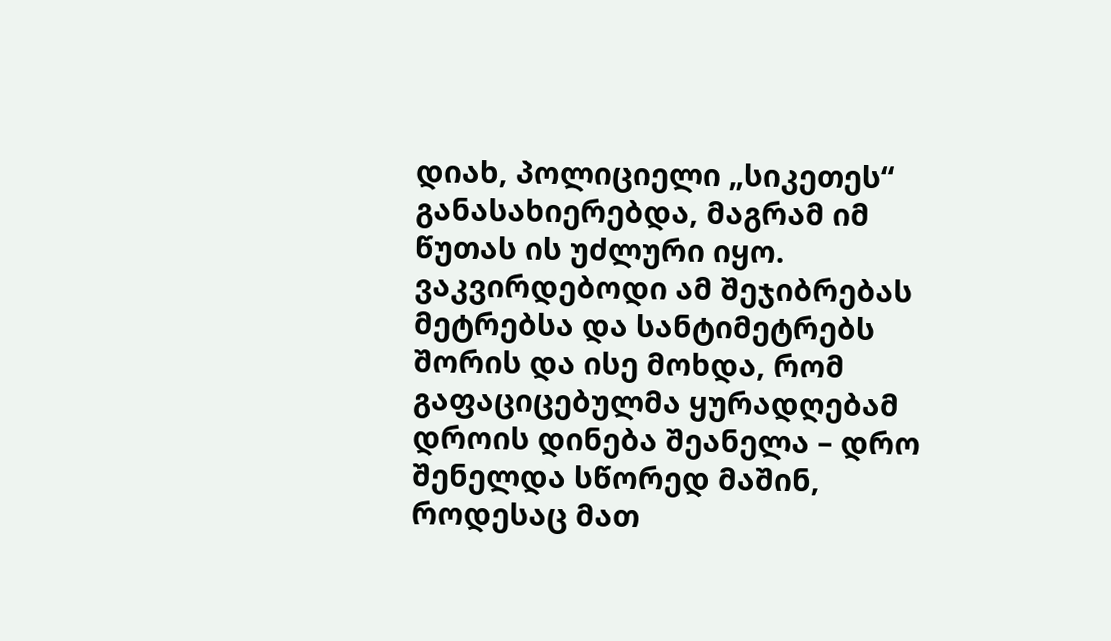დიახ, პოლიციელი „სიკეთეს“ განასახიერებდა, მაგრამ იმ წუთას ის უძლური იყო. ვაკვირდებოდი ამ შეჯიბრებას მეტრებსა და სანტიმეტრებს შორის და ისე მოხდა, რომ გაფაციცებულმა ყურადღებამ დროის დინება შეანელა – დრო შენელდა სწორედ მაშინ, როდესაც მათ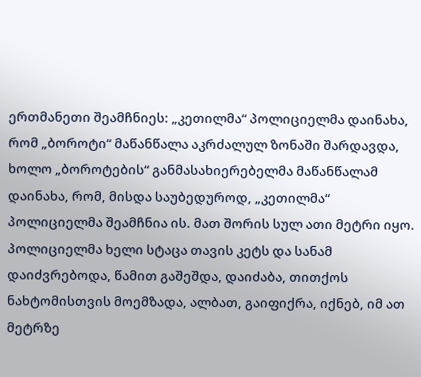ერთმანეთი შეამჩნიეს: „კეთილმა“ პოლიციელმა დაინახა, რომ „ბოროტი“ მაწანწალა აკრძალულ ზონაში შარდავდა, ხოლო „ბოროტების“ განმასახიერებელმა მაწანწალამ დაინახა, რომ, მისდა საუბედუროდ, „კეთილმა“ პოლიციელმა შეამჩნია ის. მათ შორის სულ ათი მეტრი იყო. პოლიციელმა ხელი სტაცა თავის კეტს და სანამ დაიძვრებოდა, წამით გაშეშდა, დაიძაბა, თითქოს ნახტომისთვის მოემზადა, ალბათ, გაიფიქრა, იქნებ, იმ ათ მეტრზე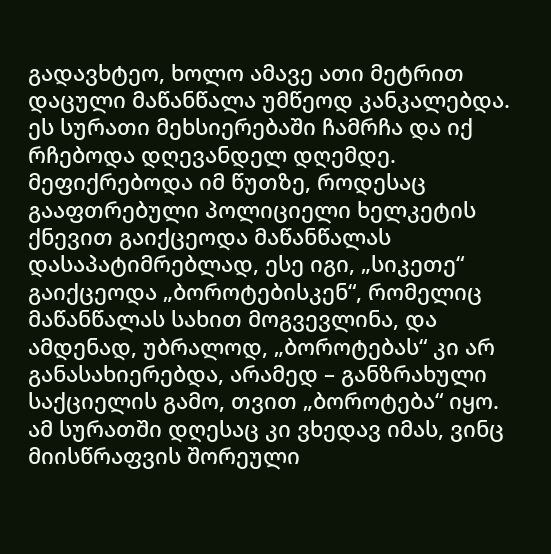გადავხტეო, ხოლო ამავე ათი მეტრით დაცული მაწანწალა უმწეოდ კანკალებდა. ეს სურათი მეხსიერებაში ჩამრჩა და იქ რჩებოდა დღევანდელ დღემდე. მეფიქრებოდა იმ წუთზე, როდესაც გააფთრებული პოლიციელი ხელკეტის ქნევით გაიქცეოდა მაწანწალას დასაპატიმრებლად, ესე იგი, „სიკეთე“ გაიქცეოდა „ბოროტებისკენ“, რომელიც მაწანწალას სახით მოგვევლინა, და ამდენად, უბრალოდ, „ბოროტებას“ კი არ განასახიერებდა, არამედ – განზრახული საქციელის გამო, თვით „ბოროტება“ იყო. ამ სურათში დღესაც კი ვხედავ იმას, ვინც მიისწრაფვის შორეული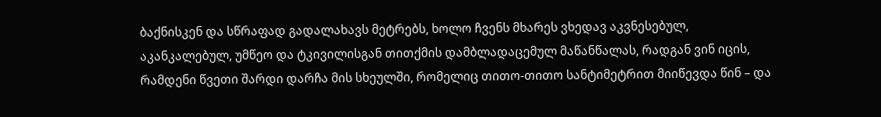ბაქნისკენ და სწრაფად გადალახავს მეტრებს, ხოლო ჩვენს მხარეს ვხედავ აკვნესებულ, აკანკალებულ, უმწეო და ტკივილისგან თითქმის დამბლადაცემულ მაწანწალას, რადგან ვინ იცის, რამდენი წვეთი შარდი დარჩა მის სხეულში, რომელიც თითო-თითო სანტიმეტრით მიიწევდა წინ – და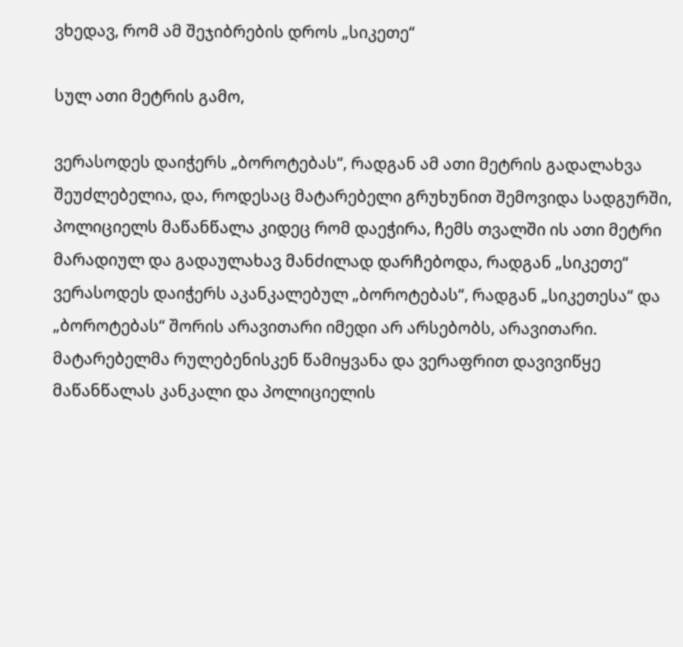ვხედავ, რომ ამ შეჯიბრების დროს „სიკეთე“

სულ ათი მეტრის გამო,

ვერასოდეს დაიჭერს „ბოროტებას“, რადგან ამ ათი მეტრის გადალახვა შეუძლებელია, და, როდესაც მატარებელი გრუხუნით შემოვიდა სადგურში, პოლიციელს მაწანწალა კიდეც რომ დაეჭირა, ჩემს თვალში ის ათი მეტრი მარადიულ და გადაულახავ მანძილად დარჩებოდა, რადგან „სიკეთე“ ვერასოდეს დაიჭერს აკანკალებულ „ბოროტებას“, რადგან „სიკეთესა“ და „ბოროტებას“ შორის არავითარი იმედი არ არსებობს, არავითარი. მატარებელმა რულებენისკენ წამიყვანა და ვერაფრით დავივიწყე მაწანწალას კანკალი და პოლიციელის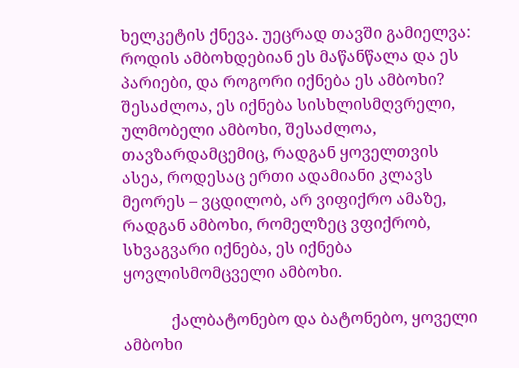ხელკეტის ქნევა. უეცრად თავში გამიელვა: როდის ამბოხდებიან ეს მაწანწალა და ეს პარიები, და როგორი იქნება ეს ამბოხი? შესაძლოა, ეს იქნება სისხლისმღვრელი, ულმობელი ამბოხი, შესაძლოა, თავზარდამცემიც, რადგან ყოველთვის ასეა, როდესაც ერთი ადამიანი კლავს მეორეს – ვცდილობ, არ ვიფიქრო ამაზე, რადგან ამბოხი, რომელზეც ვფიქრობ, სხვაგვარი იქნება, ეს იქნება ყოვლისმომცველი ამბოხი.

            ქალბატონებო და ბატონებო, ყოველი ამბოხი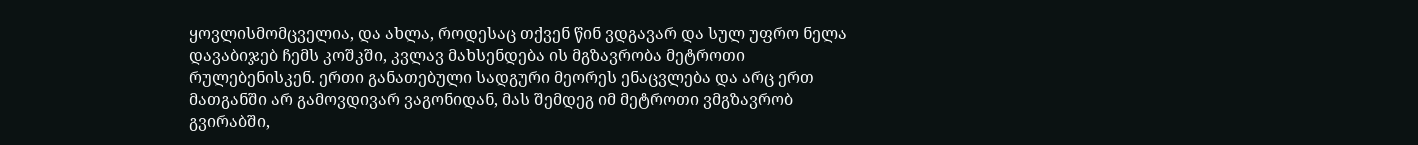ყოვლისმომცველია, და ახლა, როდესაც თქვენ წინ ვდგავარ და სულ უფრო ნელა დავაბიჯებ ჩემს კოშკში, კვლავ მახსენდება ის მგზავრობა მეტროთი რულებენისკენ. ერთი განათებული სადგური მეორეს ენაცვლება და არც ერთ მათგანში არ გამოვდივარ ვაგონიდან, მას შემდეგ იმ მეტროთი ვმგზავრობ გვირაბში,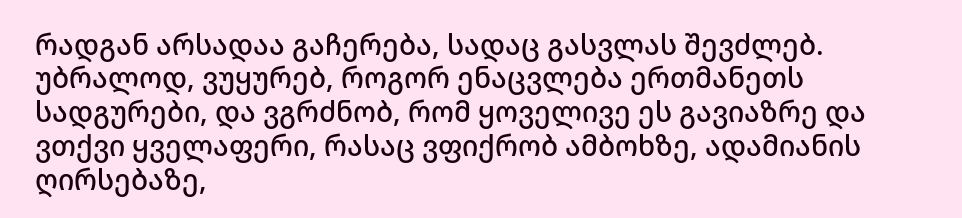რადგან არსადაა გაჩერება, სადაც გასვლას შევძლებ. უბრალოდ, ვუყურებ, როგორ ენაცვლება ერთმანეთს სადგურები, და ვგრძნობ, რომ ყოველივე ეს გავიაზრე და ვთქვი ყველაფერი, რასაც ვფიქრობ ამბოხზე, ადამიანის ღირსებაზე,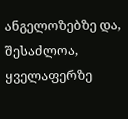ანგელოზებზე და, შესაძლოა, ყველაფერზე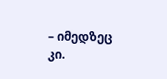– იმედზეც კი.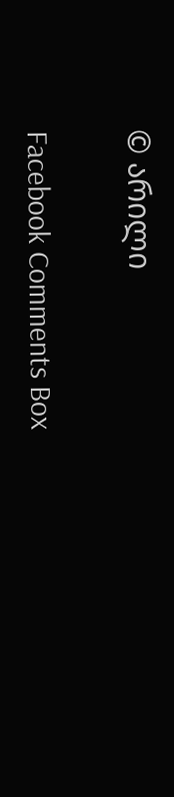© არილი

Facebook Comments Box